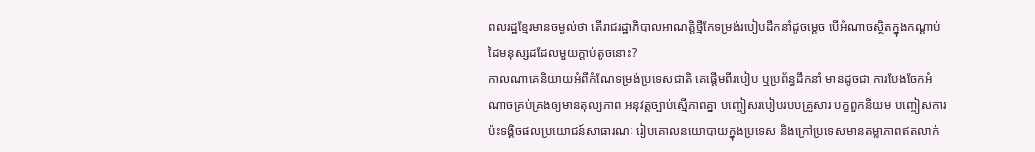ពលរដ្ឋខ្មែរមានចម្ងល់ថា តើរាជរដ្ឋាភិបាលអាណត្តិថ្មីកែទម្រង់របៀបដឹកនាំដូចម្តេច បើអំណាចស្ថិតក្នុងកណ្ដាប់ដៃមនុស្សដដែលមួយក្តាប់តូចនោះ?
កាលណាគេនិយាយអំពីកំណែទម្រង់ប្រទេសជាតិ គេផ្តើមពីរបៀប ឬប្រព័ន្ធដឹកនាំ មានដូចជា ការបែងចែកអំណាចគ្រប់គ្រងឲ្យមានតុល្យភាព អនុវត្តច្បាប់ស្មើភាពគ្នា បញ្ចៀសរបៀបរបបគ្រួសារ បក្ខពួកនិយម បញ្ចៀសការប៉ះទង្គិចផលប្រយោជន៍សាធារណៈ រៀបគោលនយោបាយក្នុងប្រទេស និងក្រៅប្រទេសមានតម្លាភាពឥតលាក់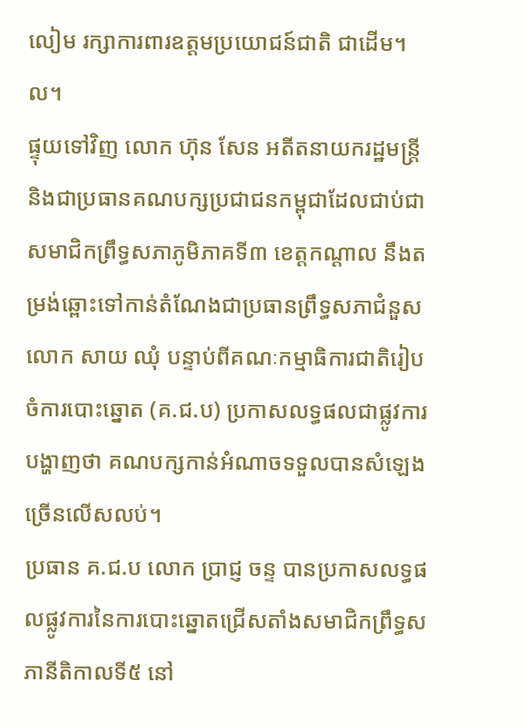លៀម រក្សាការពារឧត្ដមប្រយោជន៍ជាតិ ជាដើម។ល។
ផ្ទុយទៅវិញ លោក ហ៊ុន សែន អតីតនាយករដ្ឋមន្ត្រី និងជាប្រធានគណបក្សប្រជាជនកម្ពុជាដែលជាប់ជាសមាជិកព្រឹទ្ធសភាភូមិភាគទី៣ ខេត្តកណ្តាល នឹងតម្រង់ឆ្ពោះទៅកាន់តំណែងជាប្រធានព្រឹទ្ធសភាជំនួសលោក សាយ ឈុំ បន្ទាប់ពីគណៈកម្មាធិការជាតិរៀបចំការបោះឆ្នោត (គ.ជ.ប) ប្រកាសលទ្ធផលជាផ្លូវការ បង្ហាញថា គណបក្សកាន់អំណាចទទួលបានសំឡេងច្រើនលើសលប់។
ប្រធាន គ.ជ.ប លោក ប្រាជ្ញ ចន្ទ បានប្រកាសលទ្ធផលផ្លូវការនៃការបោះឆ្នោតជ្រើសតាំងសមាជិកព្រឹទ្ធសភានីតិកាលទី៥ នៅ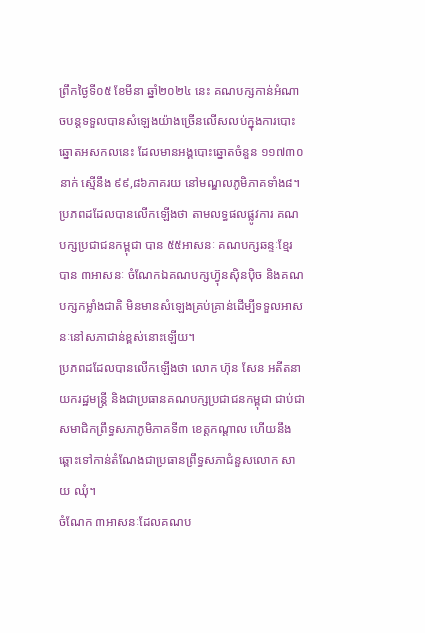ព្រឹកថ្ងៃទី០៥ ខែមីនា ឆ្នាំ២០២៤ នេះ គណបក្សកាន់អំណាចបន្តទទួលបានសំឡេងយ៉ាងច្រើនលើសលប់ក្នុងការបោះឆ្នោតអសកលនេះ ដែលមានអង្គបោះឆ្នោតចំនួន ១១៧៣០នាក់ ស្មើនឹង ៩៩,៨៦ភាគរយ នៅមណ្ឌលភូមិភាគទាំង៨។
ប្រភពដដែលបានលើកឡើងថា តាមលទ្ធផលផ្លូវការ គណបក្សប្រជាជនកម្ពុជា បាន ៥៥អាសនៈ គណបក្សឆន្ទៈខ្មែរ បាន ៣អាសនៈ ចំណែកឯគណបក្សហ៊្វុនស៊ិនប៉ិច និងគណបក្សកម្លាំងជាតិ មិនមានសំឡេងគ្រប់គ្រាន់ដើម្បីទទួលអាសនៈនៅសភាជាន់ខ្ពស់នោះឡើយ។
ប្រភពដដែលបានលើកឡើងថា លោក ហ៊ុន សែន អតីតនាយករដ្ឋមន្ត្រី និងជាប្រធានគណបក្សប្រជាជនកម្ពុជា ជាប់ជាសមាជិកព្រឹទ្ធសភាភូមិភាគទី៣ ខេត្តកណ្តាល ហើយនឹងឆ្ពោះទៅកាន់តំណែងជាប្រធានព្រឹទ្ធសភាជំនួសលោក សាយ ឈុំ។
ចំណែក ៣អាសនៈដែលគណប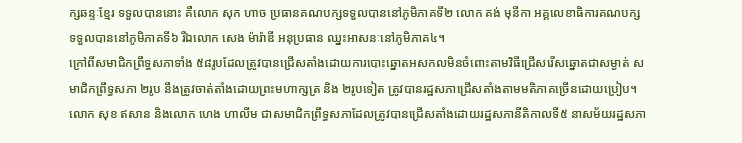ក្សឆន្ទៈខ្មែរ ទទួលបាននោះ គឺលោក សុក ហាច ប្រធានគណបក្សទទួលបាននៅភូមិភាគទី២ លោក គង់ មុនីកា អគ្គលេខាធិការគណបក្ស ទទួលបាននៅភូមិភាគទី៦ រីឯលោក សេង ម៉ារ៉ាឌី អនុប្រធាន ឈ្នះអាសនៈនៅភូមិភាគ៤។
ក្រៅពីសមាជិកព្រឹទ្ធសភាទាំង ៥៨រូបដែលត្រូវបានជ្រើសតាំងដោយការបោះឆ្នោតអសកលមិនចំពោះតាមវិធីជ្រើសរើសឆ្នោតជាសម្ងាត់ សមាជិកព្រឹទ្ធសភា ២រូប នឹងត្រូវចាត់តាំងដោយព្រះមហាក្សត្រ និង ២រូបទៀត ត្រូវបានរដ្ឋសភាជ្រើសតាំងតាមមតិភាគច្រើនដោយប្រៀប។ លោក សុខ ឥសាន និងលោក ហេង ហាលីម ជាសមាជិកព្រឹទ្ធសភាដែលត្រូវបានជ្រើសតាំងដោយរដ្ឋសភានីតិកាលទី៥ នាសម័យរដ្ឋសភា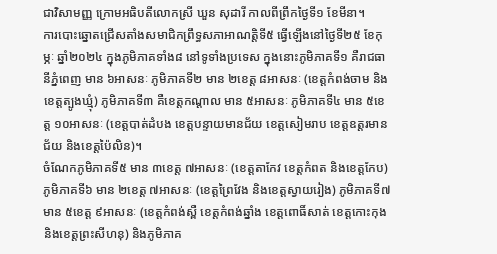ជាវិសាមញ្ញ ក្រោមអធិបតីលោកស្រី ឃួន សុដារី កាលពីព្រឹកថ្ងៃទី១ ខែមីនា។
ការបោះឆ្នោតជ្រើសតាំងសមាជិកព្រឹទ្ធសភាអាណត្តិទី៥ ធ្វើឡើងនៅថ្ងៃទី២៥ ខែកុម្ភៈ ឆ្នាំ២០២៤ ក្នុងភូមិភាគទាំង៨ នៅទូទាំងប្រទេស ក្នុងនោះភូមិភាគទី១ គឺរាជធានីភ្នំពេញ មាន ៦អាសនៈ ភូមិភាគទី២ មាន ២ខេត្ត ៨អាសនៈ (ខេត្តកំពង់ចាម និងខេត្តត្បូងឃ្មុំ) ភូមិភាគទី៣ គឺខេត្តកណ្ដាល មាន ៥អាសនៈ ភូមិភាគទី៤ មាន ៥ខេត្ត ១០អាសនៈ (ខេត្តបាត់ដំបង ខេត្តបន្ទាយមានជ័យ ខេត្តសៀមរាប ខេត្តឧត្ដរមានជ័យ និងខេត្តប៉ៃលិន)។
ចំណែកភូមិភាគទី៥ មាន ៣ខេត្ត ៧អាសនៈ (ខេត្តតាកែវ ខេត្តកំពត និងខេត្តកែប) ភូមិភាគទី៦ មាន ២ខេត្ត ៧អាសនៈ (ខេត្តព្រៃវែង និងខេត្តស្វាយរៀង) ភូមិភាគទី៧ មាន ៥ខេត្ត ៩អាសនៈ (ខេត្តកំពង់ស្ពឺ ខេត្តកំពង់ឆ្នាំង ខេត្តពោធិ៍សាត់ ខេត្តកោះកុង និងខេត្តព្រះសីហនុ) និងភូមិភាគ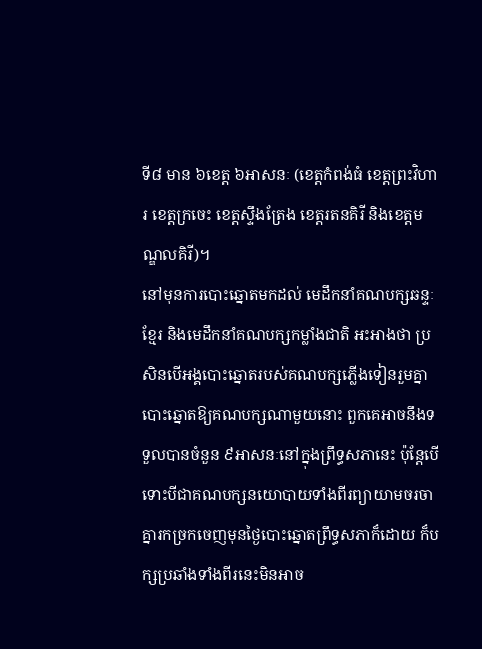ទី៨ មាន ៦ខេត្ត ៦អាសនៈ (ខេត្តកំពង់ធំ ខេត្តព្រះវិហារ ខេត្តក្រចេះ ខេត្តស្ទឹងត្រែង ខេត្តរតនគិរី និងខេត្តមណ្ឌលគិរី)។
នៅមុនការបោះឆ្នោតមកដល់ មេដឹកនាំគណបក្សឆន្ទៈខ្មែរ និងមេដឹកនាំគណបក្សកម្លាំងជាតិ អះអាងថា ប្រសិនបើអង្គបោះឆ្នោតរបស់គណបក្សភ្លើងទៀនរួមគ្នាបោះឆ្នោតឱ្យគណបក្សណាមួយនោះ ពួកគេអាចនឹងទទួលបានចំនួន ៩អាសនៈនៅក្នុងព្រឹទ្ធសភានេះ ប៉ុន្តែបើទោះបីជាគណបក្សនយោបាយទាំងពីរព្យាយាមចរចាគ្នារកច្រកចេញមុនថ្ងៃបោះឆ្នោតព្រឹទ្ធសភាក៏ដោយ ក៏បក្សប្រឆាំងទាំងពីរនេះមិនអាច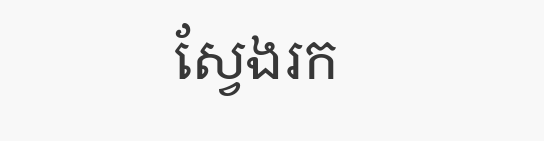ស្វែងរក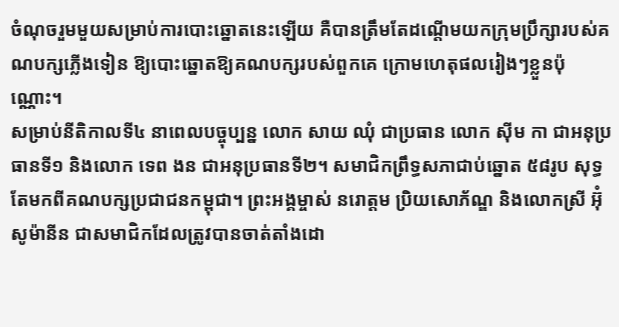ចំណុចរួមមួយសម្រាប់ការបោះឆ្នោតនេះឡើយ គឺបានត្រឹមតែដណ្តើមយកក្រុមប្រឹក្សារបស់គណបក្សភ្លើងទៀន ឱ្យបោះឆ្នោតឱ្យគណបក្សរបស់ពួកគេ ក្រោមហេតុផលរៀងៗខ្លួនប៉ុណ្ណោះ។
សម្រាប់នីតិកាលទី៤ នាពេលបច្ចុប្បន្ន លោក សាយ ឈុំ ជាប្រធាន លោក ស៊ីម កា ជាអនុប្រធានទី១ និងលោក ទេព ងន ជាអនុប្រធានទី២។ សមាជិកព្រឹទ្ធសភាជាប់ឆ្នោត ៥៨រូប សុទ្ធតែមកពីគណបក្សប្រជាជនកម្ពុជា។ ព្រះអង្គម្ចាស់ នរោត្តម ប្រិយសោភ័ណ្ឌ និងលោកស្រី អ៊ុំ សូម៉ានីន ជាសមាជិកដែលត្រូវបានចាត់តាំងដោ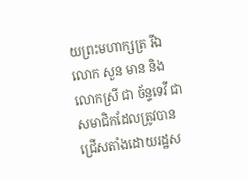យព្រះមហាក្សត្រ រីឯលោក សួន មាន និងលោកស្រី ជា ច័ន្ទទេវី ជាសមាជិកដែលត្រូវបានជ្រើសតាំងដោយរដ្ឋស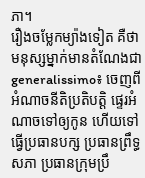ភា។
រឿងចម្លែកម្យ៉ាងទៀត គឺថា មនុស្សម្នាក់មានតំណែងជា generalissimo៖ ចេញពីអំណាចនីតិប្រតិបត្តិ ផ្ទេរអំណាចទៅឲ្យកូន ហើយទៅធ្វើប្រធានបក្ស ប្រធានព្រឹទ្ធសភា ប្រធានក្រុមប្រឹ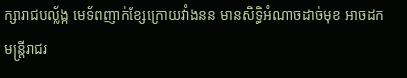ក្សារាជបល្ល័ង្ក មេទ័ពញាក់ខ្សែក្រោយវាំងនន មានសិទ្ធិអំណាចដាច់មុខ អាចដកមន្ត្រីរាជរ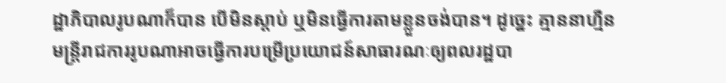ដ្ឋាភិបាលរូបណាក៏បាន បើមិនស្តាប់ ឬមិនធ្វើការតាមខ្លួនចង់បាន។ ដូច្នេះ គ្មាននាហ្មឺន មន្ត្រីរាជការរូបណាអាចធ្វើការបម្រើប្រយោជន៍សាធារណៈឲ្យពលរដ្ឋបា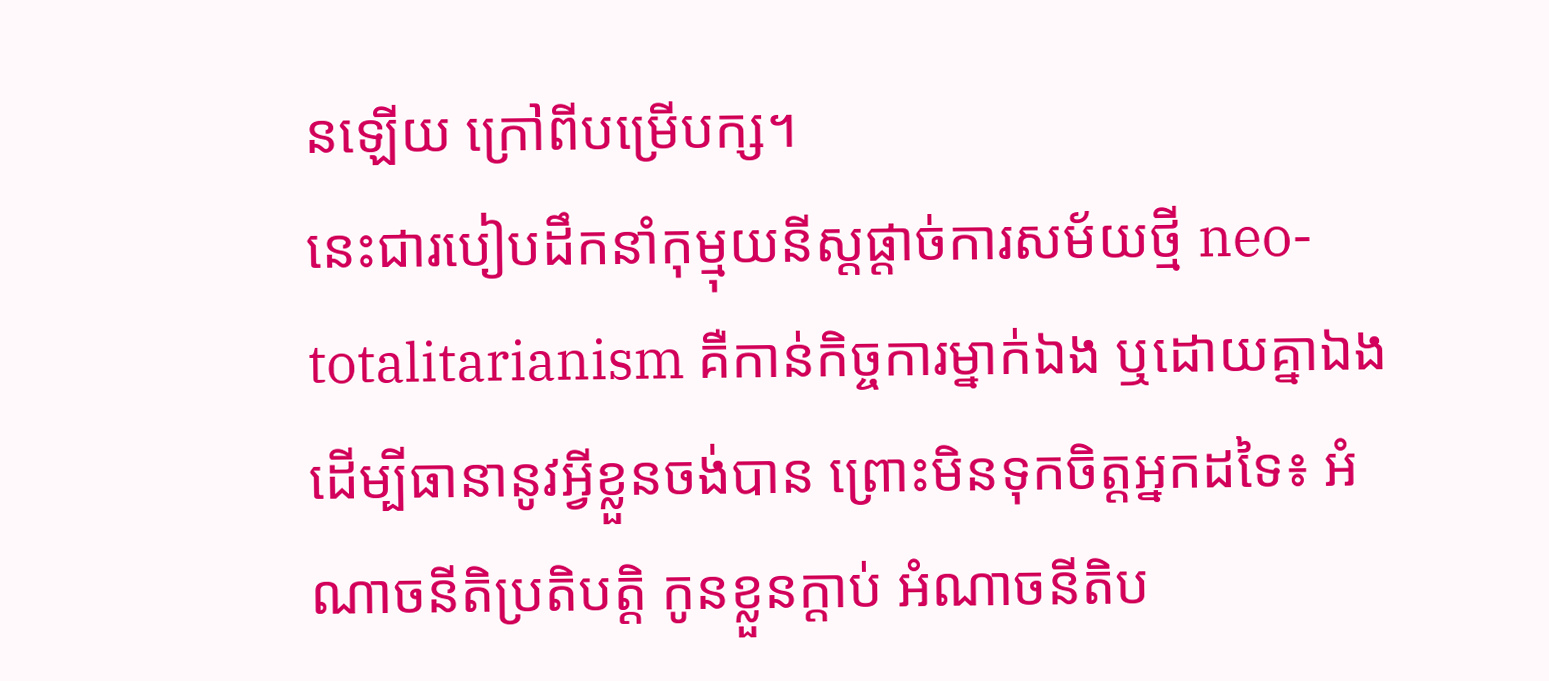នឡើយ ក្រៅពីបម្រើបក្ស។
នេះជារបៀបដឹកនាំកុម្មុយនីស្តផ្ដាច់ការសម័យថ្មី neo-totalitarianism គឺកាន់កិច្ចការម្នាក់ឯង ឬដោយគ្នាឯង ដើម្បីធានានូវអ្វីខ្លួនចង់បាន ព្រោះមិនទុកចិត្តអ្នកដទៃ៖ អំណាចនីតិប្រតិបត្តិ កូនខ្លួនក្តាប់ អំណាចនីតិប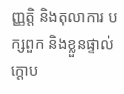ញ្ញត្តិ និងតុលាការ បក្សពួក និងខ្លួនផ្ទាល់ក្តោប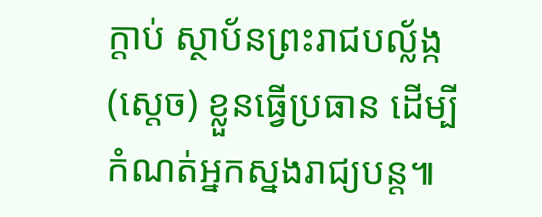ក្តាប់ ស្ថាប័នព្រះរាជបល្ល័ង្ក (ស្តេច) ខ្លួនធ្វើប្រធាន ដើម្បីកំណត់អ្នកស្នងរាជ្យបន្ត៕